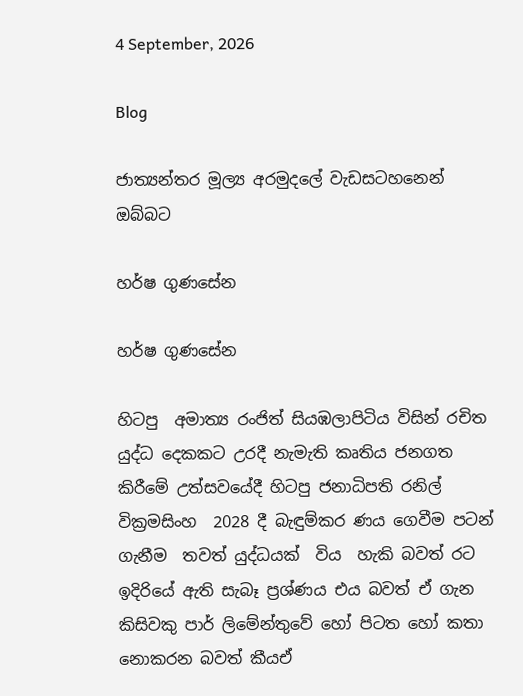4 September, 2026

Blog

ජාත්‍යන්තර මූල්‍ය අරමුදලේ වැඩසටහනෙන් ඔබ්බට

හර්ෂ ගුණසේන

හර්ෂ ගුණසේන

හිටපු  අමාත්‍ය රංජිත් සියඹලාපිටිය විසින් රචිත යුද්ධ දෙකකට උරදී නැමැති කෘතිය ජනගත කිරීමේ උත්සවයේදී හිටපු ජනාධිපති රනිල් වික්‍රමසිංහ  2028 දී බැඳුම්කර ණය ගෙවීම පටන් ගැනීම  තවත් යුද්ධයක්  විය  හැකි බවත් රට ඉදිරියේ ඇති සැබෑ ප්‍රශ්ණය එය බවත් ඒ ගැන කිසිවකු පාර් ලිමේන්තුවේ හෝ පිටත හෝ කතා නොකරන බවත් කීයඒ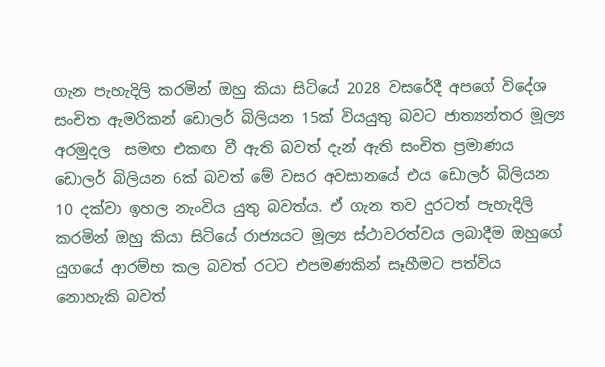ගැන පැහැදිලි කරමින් ඔහු කියා සිටියේ 2028 වසරේදී අපගේ විදේශ සංචිත ඇමරිකන් ඩොලර් බිලියන 15ක් වියයුතු බවට ජාත්‍යන්තර මූල්‍ය අරමුදල  සමඟ එකඟ වී ඇති බවත් දැන් ඇති සංචිත ප්‍රමාණය ඩොලර් බිලියන 6ක් බවත් මේ වසර අවසානයේ එය ඩොලර් බිලියන 10 දක්වා ඉහල නැංවිය යුතු බවත්ය. ඒ ගැන තව දුරටත් පැහැදිලි කරමින් ඔහු කියා සිටියේ රාජ්‍යයට මූල්‍ය ස්ථාවරත්වය ලබාදීම ඔහුගේ යුගයේ ආරම්භ කල බවත් රටට එපමණකින් සෑහීමට පත්විය නොහැකි බවත්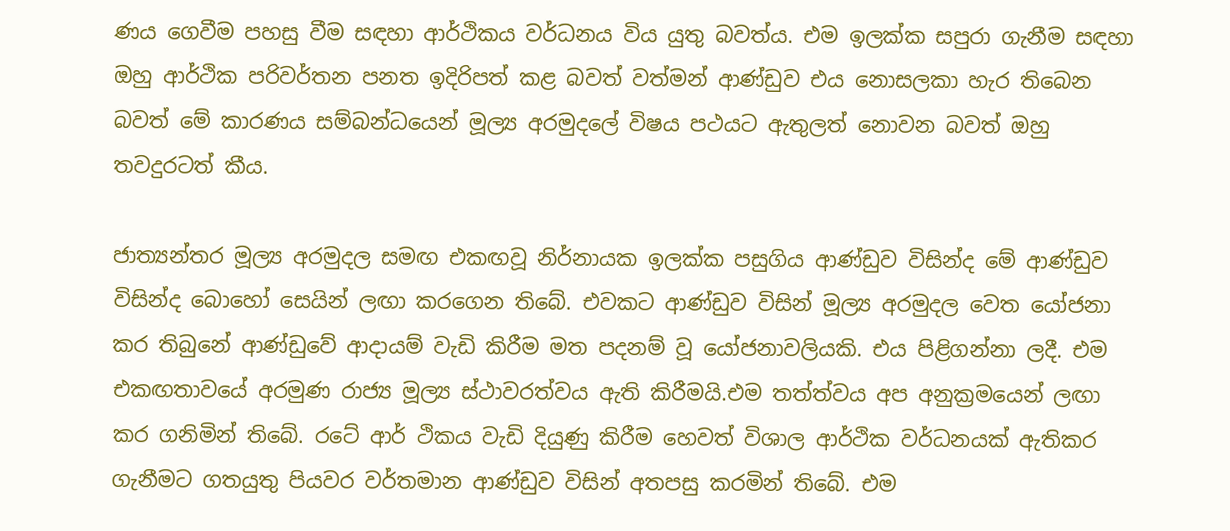ණය ගෙවීම පහසු වීම සඳහා ආර්ථිකය වර්ධනය විය යුතු බවත්ය. එම ඉලක්ක සපුරා ගැනීම සඳහා ඔහු ආර්ථික පරිවර්තන පනත ඉදිරිපත් කළ බවත් වත්මන් ආණ්ඩුව එය නොසලකා හැර තිබෙන බවත් මේ කාරණය සම්බන්ධයෙන් මූල්‍ය අරමුදලේ විෂය පථයට ඇතුලත් නොවන බවත් ඔහු තවදුරටත් කීය.

ජාත්‍යන්තර මූල්‍ය අරමුදල සමඟ එකඟවූ නිර්නායක ඉලක්ක පසුගිය ආණ්ඩුව විසින්ද මේ ආණ්ඩුව විසින්ද බොහෝ සෙයින් ලඟා කරගෙන තිබේ. එවකට ආණ්ඩුව විසින් මූල්‍ය අරමුදල වෙත යෝජනා කර තිබුනේ ආණ්ඩුවේ ආදායම් වැඩි කිරීම මත පදනම් වූ යෝජනාවලියකි. එය පිළිගන්නා ලදී. එම  එකඟතාවයේ අරමුණ රාජ්‍ය මූල්‍ය ස්ථාවරත්වය ඇති කිරීමයි.එම තත්ත්වය අප අනුක්‍රමයෙන් ලඟා කර ගනිමින් තිබේ. රටේ ආර් ථිකය වැඩි දියුණු කිරීම හෙවත් විශාල ආර්ථික වර්ධනයක් ඇතිකර ගැනීමට ගතයුතු පියවර වර්තමාන ආණ්ඩුව විසින් අතපසු කරමින් තිබේ. එම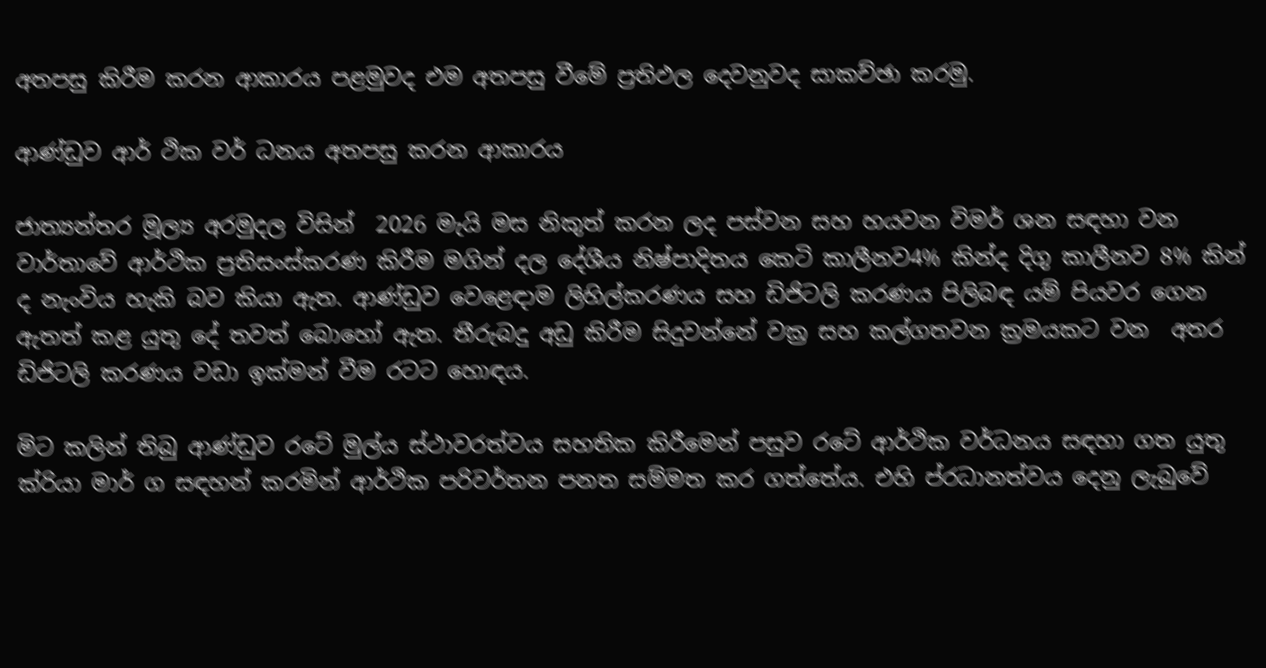අතපසු කිරීම කරන ආකාරය පළමුවද එම අතපසු වීමේ ප්‍රතිඵල දෙවනුවද සාකච්ඡා කරමු.

ආණ්ඩුව ආර් ථික වර් ධනය අතපසු කරන ආකාරය

ජාත්‍යන්තර මූල්‍ය අරමුදල විසින්  2026 මැයි මස නිකුත් කරන ලද පස්වන සහ හයවන විමර් ශන සඳහා වන වාර්තාවේ ආර්ථික ප්‍රතිසංස්කරණ කිරීම මගින් දල දේශීය නිෂ්පාදිතය කෙටි කාලීනව4% කින්ද දිගු කාලීනව 8% කින් ද නැංවිය හැකි බව කියා ඇත. ආණ්ඩුව වෙළෙඳාම ලිහිල්කරණය සහ ඩිජිටලි කරණය පිලිබඳ යම් පියවර ගෙන ඇතත් කළ යුතු දේ තවත් බොහෝ ඇත. තීරුබදු අඩු කිරීම සිදුවන්නේ වක්‍ර සහ කල්ගතවන ක්‍රමයකට වන  අතර ඩිජිටලි කරණය වඩා ඉක්මන් වීම රටට හොඳය.

මිට කලින් තිබු ආණ්ඩුව රටේ මුල්ය ස්ථාවරත්වය සහතික කිරීමෙන් පසුව රටේ ආර්ථික වර්ධනය සඳහා ගත යුතු ක්රියා මාර් ග සඳහන් කරමින් ආර්ථික පරිවර්තන පනත සම්මත කර ගත්තේය. එහි ප්රධානත්වය දෙනු ලැබුවේ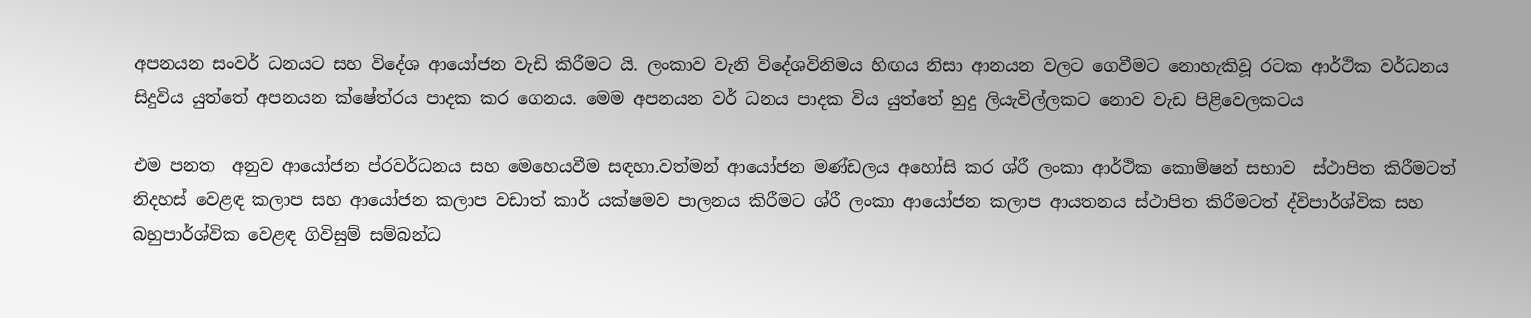අපනයන සංවර් ධනයට සහ විදේශ ආයෝජන වැඩි කිරීමට යි. ලංකාව වැනි විදේශවිනිමය හිඟය නිසා ආනයන වලට ගෙවීමට නොහැකිවූ රටක ආර්ථික වර්ධනය සිදුවිය යුත්තේ අපනයන ක්ෂේත්රය පාදක කර ගෙනය. මෙම අපනයන වර් ධනය පාදක විය යුත්තේ හුදු ලියැවිල්ලකට නොව වැඩ පිළිවෙලකටය

එම පනත  අනුව ආයෝජන ප්රවර්ධනය සහ මෙහෙයවීම සඳහා.වත්මන් ආයෝජන මණ්ඩලය අහෝසි කර ශ්රී ලංකා ආර්ථික කොමිෂන් සභාව  ස්ථාපිත කිරීමටත් නිදහස් වෙළඳ කලාප සහ ආයෝජන කලාප වඩාත් කාර් යක්ෂමව පාලනය කිරීමට ශ්රී ලංකා ආයෝජන කලාප ආයතනය ස්ථාපිත කිරීමටත් ද්විපාර්ශ්වික සහ බහුපාර්ශ්වික වෙළඳ ගිවිසුම් සම්බන්ධ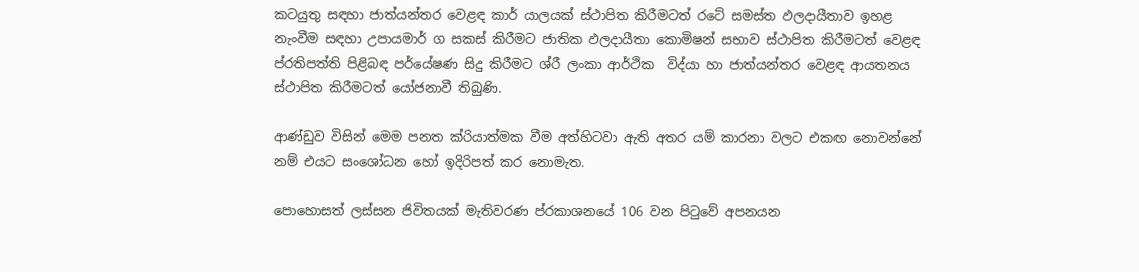කටයුතු සඳහා ජාත්යන්තර වෙළඳ කාර් යාලයක් ස්ථාපිත කිරීමටත් රටේ සමස්ත ඵලදායීතාව ඉහළ නැංවීම සඳහා උපායමාර් ග සකස් කිරීමට ජාතික ඵලදායීතා කොමිෂන් සභාව ස්ථාපිත කිරීමටත් වෙළඳ ප්රතිපත්ති පිළිබඳ පර්යේෂණ සිදු කිරීමට ශ්රී ලංකා ආර්ථික  විද්යා හා ජාත්යන්තර වෙළඳ ආයතනය  ස්ථාපිත කිරීමටත් යෝජනාවී තිබුණි.

ආණ්ඩුව විසින් මෙම පනත ක්රියාත්මක වීම අත්හිටවා ඇති අතර යම් කාරනා වලට එකඟ නොවන්නේ නම් එයට සංශෝධන හෝ ඉදිරිපත් කර නොමැත.

පොහොසත් ලස්සන ජිවිතයක් මැතිවරණ ප්රකාශනයේ 106 වන පිටුවේ අපනයන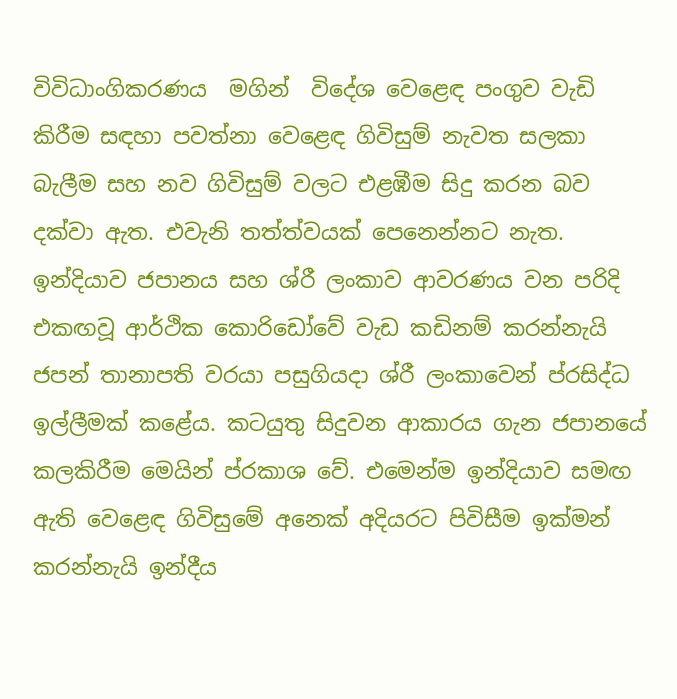විවිධාංගිකරණය  මගින්  විදේශ වෙළෙඳ පංගුව වැඩි කිරීම සඳහා පවත්නා වෙළෙඳ ගිවිසුම් නැවත සලකා බැලීම සහ නව ගිවිසුම් වලට එළඹීම සිදු කරන බව දක්වා ඇත. එවැනි තත්ත්වයක් පෙනෙන්නට නැත. ඉන්දියාව ජපානය සහ ශ්රී ලංකාව ආවරණය වන පරිදි එකඟවූ ආර්ථික කොරිඩෝවේ වැඩ කඩිනම් කරන්නැයි ජපන් තානාපති වරයා පසුගියදා ශ්රී ලංකාවෙන් ප්රසිද්ධ ඉල්ලීමක් කළේය. කටයුතු සිදුවන ආකාරය ගැන ජපානයේ කලකිරීම මෙයින් ප්රකාශ වේ. එමෙන්ම ඉන්දියාව සමඟ ඇති වෙළෙඳ ගිවිසුමේ අනෙක් අදියරට පිවිසීම ඉක්මන් කරන්නැයි ඉන්දීය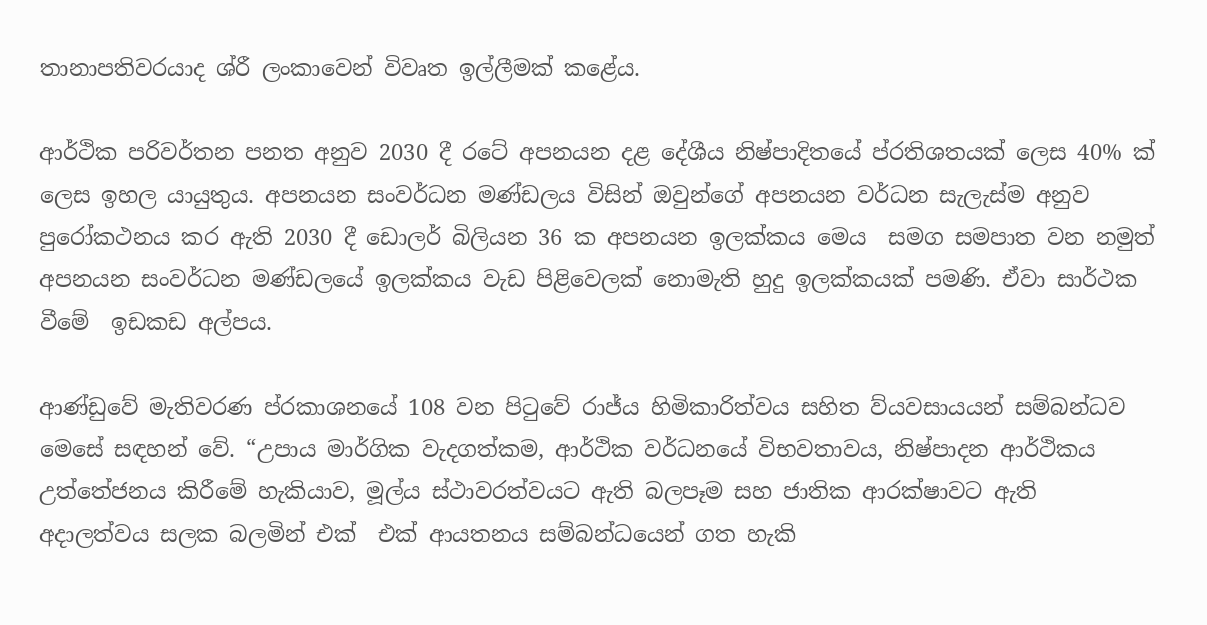තානාපතිවරයාද ශ්රී ලංකාවෙන් විවෘත ඉල්ලීමක් කළේය.

ආර්ථික පරිවර්තන පනත අනුව 2030 දී රටේ අපනයන දළ දේශීය නිෂ්පාදිතයේ ප්රතිශතයක් ලෙස 40% ක්  ලෙස ඉහල යායුතුය. අපනයන සංවර්ධන මණ්ඩලය විසින් ඔවුන්ගේ අපනයන වර්ධන සැලැස්ම අනුව පුරෝකථනය කර ඇති 2030 දී ඩොලර් බිලියන 36 ක අපනයන ඉලක්කය මෙය  සමග සමපාත වන නමුත් අපනයන සංවර්ධන මණ්ඩලයේ ඉලක්කය වැඩ පිළිවෙලක් නොමැති හුදු ඉලක්කයක් පමණි. ඒවා සාර්ථක වීමේ  ඉඩකඩ අල්පය.

ආණ්ඩුවේ මැතිවරණ ප්රකාශනයේ 108 වන පිටුවේ රාජ්ය හිමිකාරිත්වය සහිත ව්යවසායයන් සම්බන්ධව මෙසේ සඳහන් වේ. “උපාය මාර්ගික වැදගත්කම, ආර්ථික වර්ධනයේ විභවතාවය, නිෂ්පාදන ආර්ථිකය උත්තේජනය කිරීමේ හැකියාව, මූල්ය ස්ථාවරත්වයට ඇති බලපෑම සහ ජාතික ආරක්ෂාවට ඇති අදාලත්වය සලක බලමින් එක්  එක් ආයතනය සම්බන්ධයෙන් ගත හැකි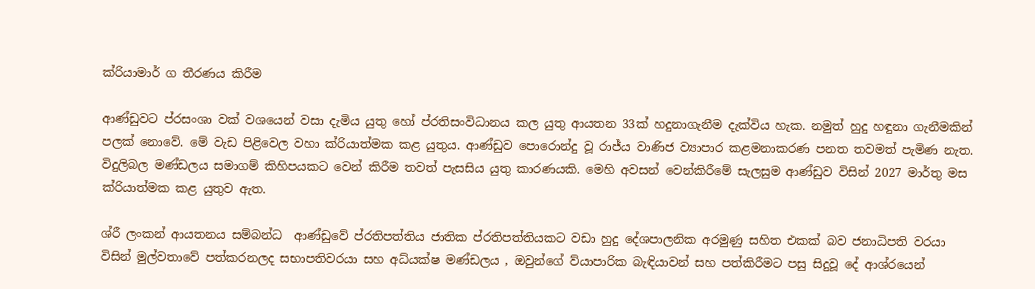ක්රියාමාර් ග තීරණය කිරීම

ආණ්ඩුවට ප්රසංශා වක් වශයෙන් වසා දැමිය යුතු හෝ ප්රතිසංවිධානය කල යුතු ආයතන 33ක් හදුනාගැනීම දැක්විය හැක. නමුත් හුදු හඳුනා ගැනීමකින් පලක් නොවේ. මේ වැඩ පිළිවෙල වහා ක්රියාත්මක කළ යුතුය. ආණ්ඩුව පොරොන්දු වූ රාජ්ය වාණිජ ව්‍යාපාර කළමනාකරණ පනත තවමත් පැමිණ නැත. විදුලිබල මණ්ඩලය සමාගම් කිහිපයකට වෙන් කිරීම තවත් පැසසිය යුතු කාරණයකි. මෙහි අවසන් වෙන්කිරීමේ සැලසුම ආණ්ඩුව විසින් 2027 මාර්තු මස ක්රියාත්මක කළ යුතුව ඇත.

ශ්රී ලංකන් ආයතනය සම්බන්ධ  ආණ්ඩුවේ ප්රතිපත්තිය ජාතික ප්රතිපත්තියකට වඩා හුදු දේශපාලනික අරමුණු සහිත එකක් බව ජනාධිපති වරයා විසින් මුල්වතාවේ පත්කරනලද සභාපතිවරයා සහ අධ්යක්ෂ මණ්ඩලය , ඔවුන්ගේ ව්යාපාරික බැඳියාවන් සහ පත්කිරීමට පසු සිදුවූ දේ ආශ්රයෙන්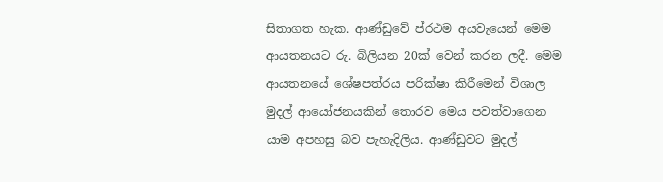සිතාගත හැක. ආණ්ඩුවේ ප්රථම අයවැයෙන් මෙම ආයතනයට රු. බිලියන 20ක් වෙන් කරන ලදී. මෙම ආයතනයේ ශේෂපත්රය පරික්ෂා කිරීමෙන් විශාල මුදල් ආයෝජනයකින් තොරව මෙය පවත්වාගෙන යාම අපහසු බව පැහැදිලිය. ආණ්ඩුවට මුදල්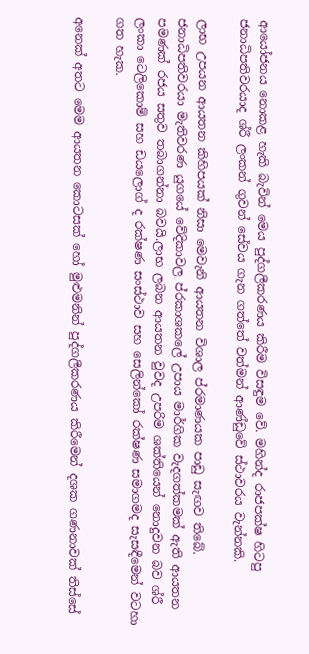ආයෝජනය නොකළ හැකි බැවින් මෙය පුද්ගලීකරණය කිරීම විසඳුම වේ. මහින්ද රාජපක්ෂ හිටපු ජනාධිපතිවරයාද ශ්රී ලංකන් ගුවන් සේවය ගැන ගත්තේ වත්මන් ආණ්ඩුවේ ස්ථාවරය වැන්නකි.

ලාභ උපයන ආයතන කිහිපයක් නිසා මෙවැනි ආයතන විශාල ප්රමාණයක පාඩු සැඟව තිබේ. ජනාධිපතිවරයා මැතිවරණ යුගයේ වේදිකාවල ප්රකාශකලේ උපාය මාර්ගික වැදගත්කමක් ඇති ආයතන පමණක් රජය සතුව තබාගන්නා බවයි.ලාභ ලබන ආයතන වුවද උපරිම ශක්තියෙන් නොදුවන බව ශ්රී ලංකා ටෙලිකොම් සහ ඩයලොග් ද රක්ෂණ සංස්ථාව සහ සෙලින්කෝ රක්ෂණ සමාගමද සැසඳීමෙන් වටහා ගත හැක.

අනෙක් අතට මෙම ආයතන කොටසක් හෝ මුළුමනින් පුද්ගලීකරණය කිරීමෙන් දශක ගණනාවක් තිස්සේ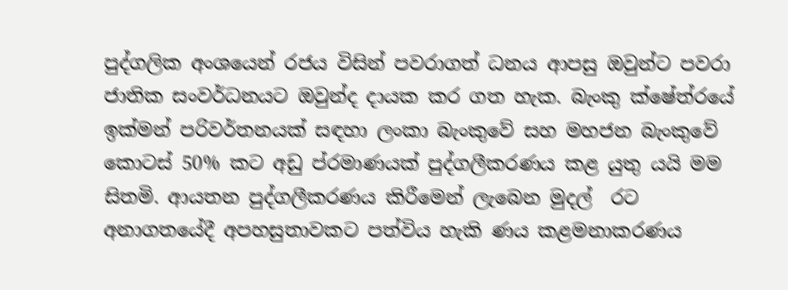පුද්ගලික අංශයෙන් රජය විසින් පවරාගත් ධනය ආපසු ඔවුන්ට පවරා ජාතික සංවර්ධනයට ඔවුන්ද දායක කර ගත හැක. බැංකු ක්ෂේත්රයේ ඉක්මන් පරිවර්තනයක් සඳහා ලංකා බැංකුවේ සහ මහජන බැංකුවේ කොටස් 50% කට අඩු ප්රමාණයක් පුද්ගලීකරණය කළ යුතු යයි මම සිතමි. ආයතන පුද්ගලීකරණය කිරීමෙන් ලැබෙන මුදල්  රට අනාගතයේදී අපහසුතාවකට පත්විය හැකි ණය කළමනාකරණය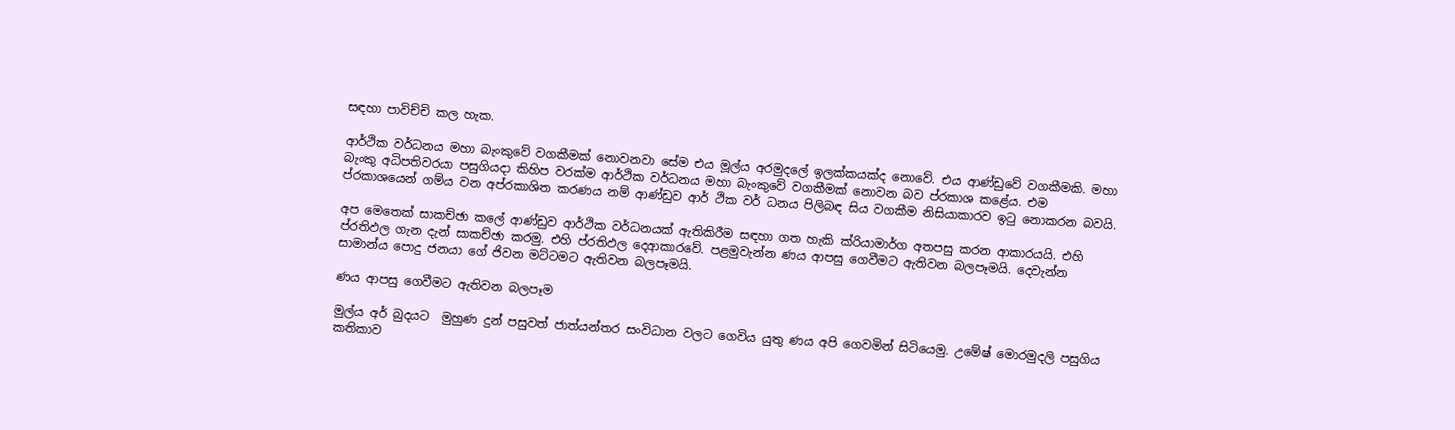සඳහා පාවිච්චි කල හැක.

ආර්ථික වර්ධනය මහා බැංකුවේ වගකීමක් නොවනවා සේම එය මූල්ය අරමුදලේ ඉලක්කයක්ද නොවේ. එය ආණ්ඩුවේ වගකීමකි. මහා බැංකු අධිපතිවරයා පසුගියදා කිහිප වරක්ම ආර්ථික වර්ධනය මහා බැංකුවේ වගකීමක් නොවන බව ප්රකාශ කළේය. එම ප්රකාශයෙන් ගම්ය වන අප්රකාශිත කරණය නම් ආණ්ඩුව ආර් ථික වර් ධනය පිලිබඳ සිය වගකීම නිසියාකාරව ඉටු නොකරන බවයි.

අප මෙතෙක් සාකච්ඡා කලේ ආණ්ඩුව ආර්ථික වර්ධනයක් ඇතිකිරීම සඳහා ගත හැකි ක්රියාමාර්ග අතපසු කරන ආකාරයයි. එහි ප්රතිඵල ගැන දැන් සාකච්ඡා කරමු. එහි ප්රතිඵල දෙආකාරවේ. පළමුවැන්න ණය ආපසු ගෙවීමට ඇතිවන බලපෑමයි. දෙවැන්න සාමාන්ය පොදු ජනයා ගේ ජිවන මට්ටමට ඇතිවන බලපෑමයි.

ණය ආපසු ගෙවීමට ඇතිවන බලපෑම

මුල්ය අර් බුදයට  මුහුණ දුන් පසුවත් ජාත්යන්තර සංවිධාන වලට ගෙවිය යුතු ණය අපි ගෙවමින් සිටියෙමු. උමේෂ් මොරමුදලි පසුගිය කතිකාව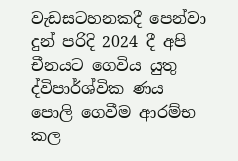වැඩසටහනකදී පෙන්වා දුන් පරිදි 2024 දී අපි චීනයට ගෙවිය යුතු ද්විපාර්ශ්වික ණය පොලි ගෙවීම ආරම්භ කල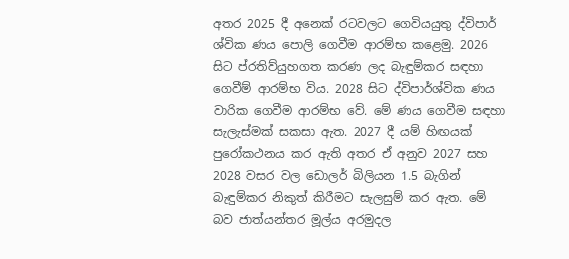අතර 2025 දී අනෙක් රටවලට ගෙවියයුතු ද්විපාර් ශ්වික ණය පොලි ගෙවීම ආරම්භ කළෙමු. 2026 සිට ප්රතිව්යුහගත කරණ ලද බැඳුම්කර සඳහා ගෙවීම් ආරම්භ විය. 2028 සිට ද්විපාර්ශ්වික ණය වාරික ගෙවීම ආරම්භ වේ. මේ ණය ගෙවීම සඳහා සැලැස්මක් සකසා ඇත. 2027 දී යම් හිඟයක් පුරෝකථනය කර ඇති අතර ඒ අනුව 2027 සහ 2028 වසර වල ඩොලර් බිලියන 1.5 බැගින් බැඳුම්කර නිකුත් කිරීමට සැලසුම් කර ඇත. මේ බව ජාත්යන්තර මූල්ය අරමුදල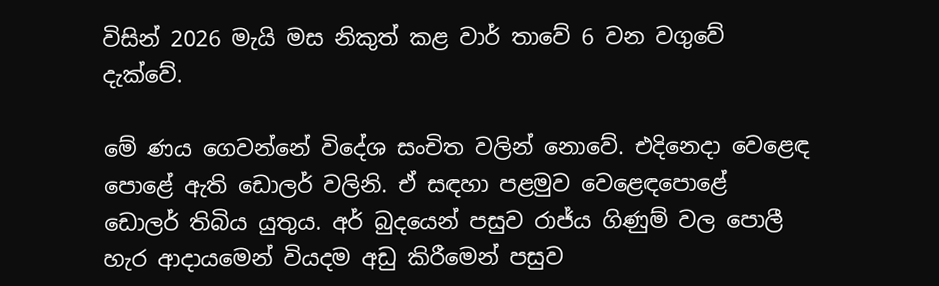විසින් 2026 මැයි මස නිකුත් කළ වාර් තාවේ 6 වන වගුවේ දැක්වේ.

මේ ණය ගෙවන්නේ විදේශ සංචිත වලින් නොවේ. එදිනෙදා වෙළෙඳ පොළේ ඇති ඩොලර් වලිනි. ඒ සඳහා පළමුව වෙළෙඳපොළේ ඩොලර් තිබිය යුතුය. අර් බුදයෙන් පසුව රාජ්ය ගිණුම් වල පොලී හැර ආදායමෙන් වියදම අඩු කිරීමෙන් පසුව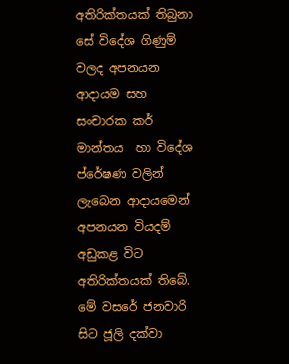අතිරික්තයක් තිබුනා සේ විදේශ ගිණුම් වලද අපනයන ආදායම සහ සංචාරක කර් මාන්තය  හා විදේශ ප්රේෂණ වලින් ලැබෙන ආදායමෙන් අපනයන වියදම් අඩුකළ විට අතිරික්තයක් තිබේ. මේ වසරේ ජනවාරි සිට ජූලි දක්වා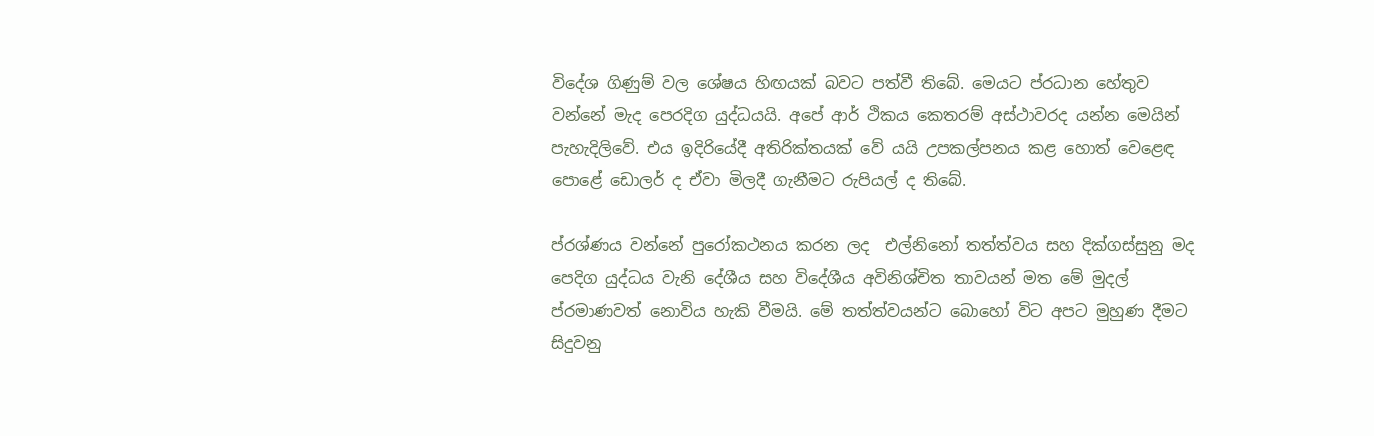විදේශ ගිණුම් වල ශේෂය හිඟයක් බවට පත්වී තිබේ. මෙයට ප්රධාන හේතුව වන්නේ මැද පෙරදිග යුද්ධයයි. අපේ ආර් ථිකය කෙතරම් අස්ථාවරද යන්න මෙයින් පැහැදිලිවේ. එය ඉදිරියේදී අතිරික්තයක් වේ යයි උපකල්පනය කළ හොත් වෙළෙඳ පොළේ ඩොලර් ද ඒවා මිලදී ගැනීමට රුපියල් ද තිබේ.

ප්රශ්ණය වන්නේ පුරෝකථනය කරන ලද  එල්නිනෝ තත්ත්වය සහ දික්ගස්සුනු මද පෙදිග යුද්ධය වැනි දේශීය සහ විදේශීය අවිනිශ්චිත තාවයන් මත මේ මුදල් ප්රමාණවත් නොවිය හැකි වීමයි. මේ තත්ත්වයන්ට බොහෝ විට අපට මුහුණ දීමට සිදුවනු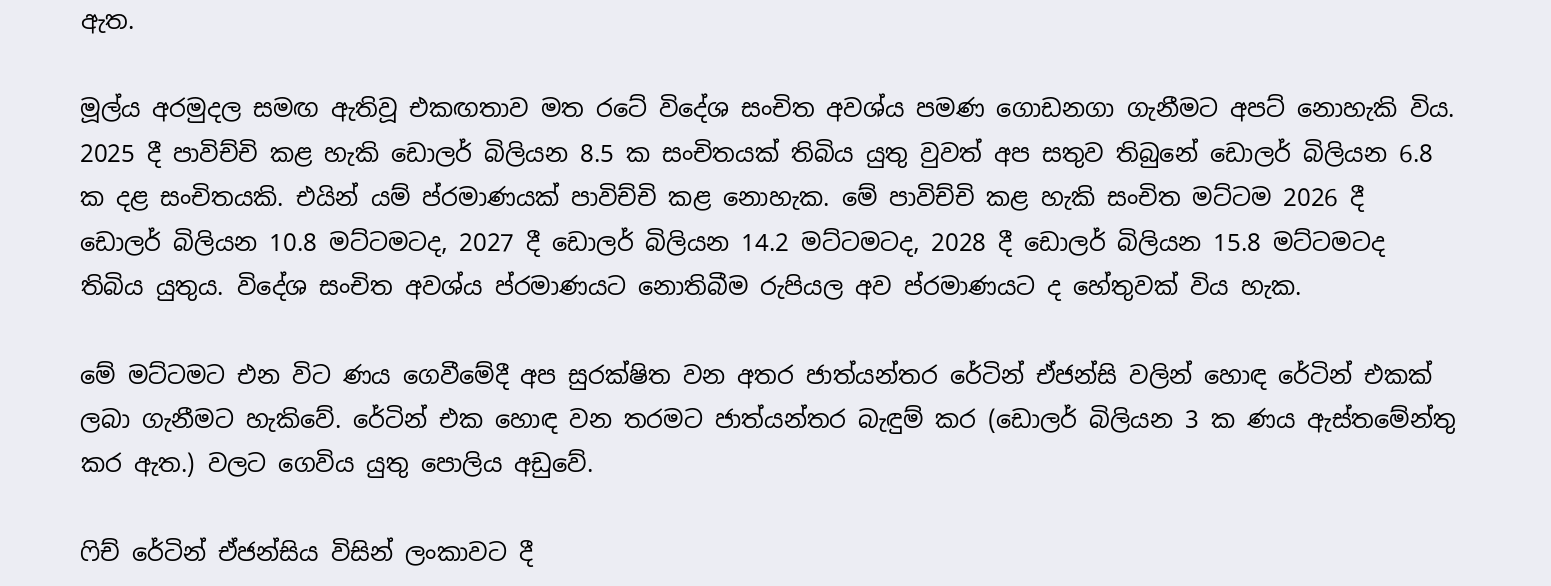ඇත.

මූල්ය අරමුදල සමඟ ඇතිවූ එකඟතාව මත රටේ විදේශ සංචිත අවශ්ය පමණ ගොඩනගා ගැනීමට අපට් නොහැකි විය. 2025 දී පාවිච්චි කළ හැකි ඩොලර් බිලියන 8.5 ක සංචිතයක් තිබිය යුතු වුවත් අප සතුව තිබුනේ ඩොලර් බිලියන 6.8 ක දළ සංචිතයකි. එයින් යම් ප්රමාණයක් පාවිච්චි කළ නොහැක. මේ පාවිච්චි කළ හැකි සංචිත මට්ටම 2026 දී ඩොලර් බිලියන 10.8 මට්ටමටද, 2027 දී ඩොලර් බිලියන 14.2 මට්ටමටද, 2028 දී ඩොලර් බිලියන 15.8 මට්ටමටද තිබිය යුතුය. විදේශ සංචිත අවශ්ය ප්රමාණයට නොතිබීම රුපියල අව ප්රමාණයට ද හේතුවක් විය හැක.

මේ මට්ටමට එන විට ණය ගෙවීමේදී අප සුරක්ෂිත වන අතර ජාත්යන්තර රේටින් ඒජන්සි වලින් හොඳ රේටින් එකක් ලබා ගැනීමට හැකිවේ. රේටින් එක හොඳ වන තරමට ජාත්යන්තර බැඳුම් කර (ඩොලර් බිලියන 3 ක ණය ඇස්තමේන්තු කර ඇත.) වලට ගෙවිය යුතු පොලිය අඩුවේ.

ෆිච් රේටින් ඒජන්සිය විසින් ලංකාවට දී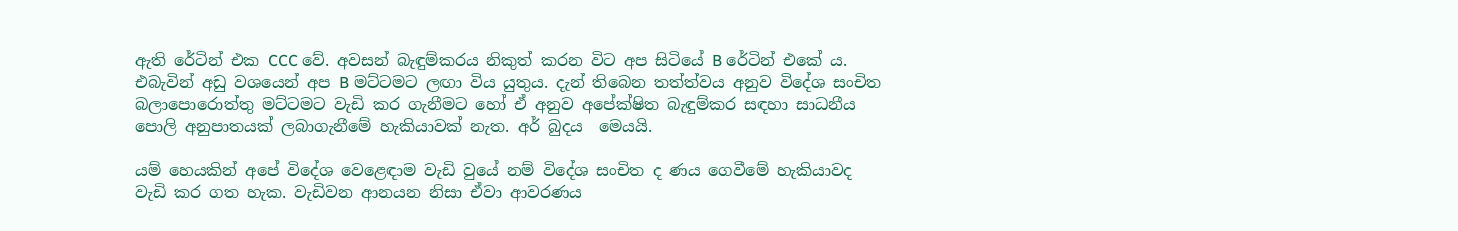ඇති රේටින් එක CCC වේ. අවසන් බැඳුම්කරය නිකුත් කරන විට අප සිටියේ B රේටින් එකේ ය. එබැවින් අඩු වශයෙන් අප B මට්ටමට ලඟා විය යුතුය. දැන් තිබෙන තත්ත්වය අනුව විදේශ සංචිත බලාපොරොත්තු මට්ටමට වැඩි කර ගැනීමට හෝ ඒ අනුව අපේක්ෂිත බැඳුම්කර සඳහා සාධනීය පොලි අනුපාතයක් ලබාගැනීමේ හැකියාවක් නැත. අර් බුදය  මෙයයි.

යම් හෙයකින් අපේ විදේශ වෙළෙඳාම වැඩි වුයේ නම් විදේශ සංචිත ද ණය ගෙවීමේ හැකියාවද වැඩි කර ගත හැක. වැඩිවන ආනයන නිසා ඒවා ආවරණය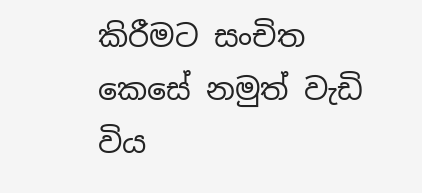කිරීමට සංචිත කෙසේ නමුත් වැඩි විය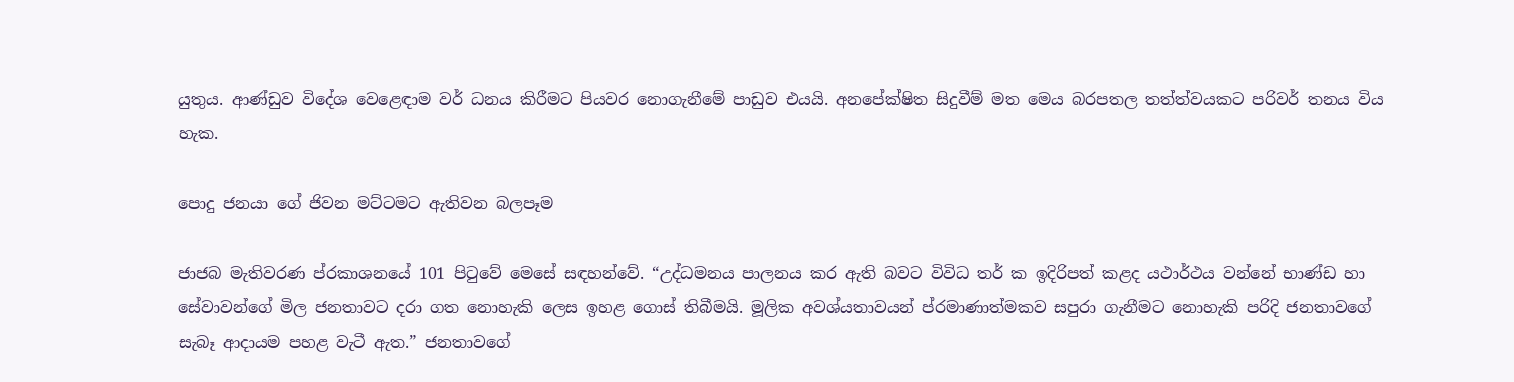යුතුය. ආණ්ඩුව විදේශ වෙළෙඳාම වර් ධනය කිරීමට පියවර නොගැනීමේ පාඩුව එයයි. අනපේක්ෂිත සිදුවීම් මත මෙය බරපතල තත්ත්වයකට පරිවර් තනය විය හැක.

පොදු ජනයා ගේ ජිවන මට්ටමට ඇතිවන බලපෑම

ජාජබ මැතිවරණ ප්රකාශනයේ 101 පිටුවේ මෙසේ සඳහන්වේ. “උද්ධමනය පාලනය කර ඇති බවට විවිධ තර් ක ඉදිරිපත් කළද යථාර්ථය වන්නේ භාණ්ඩ හා සේවාවන්ගේ මිල ජනතාවට දරා ගත නොහැකි ලෙස ඉහළ ගොස් තිබීමයි. මූලික අවශ්යතාවයන් ප්රමාණාත්මකව සපුරා ගැනීමට නොහැකි පරිදි ජනතාවගේ සැබෑ ආදායම පහළ වැටී ඇත.” ජනතාවගේ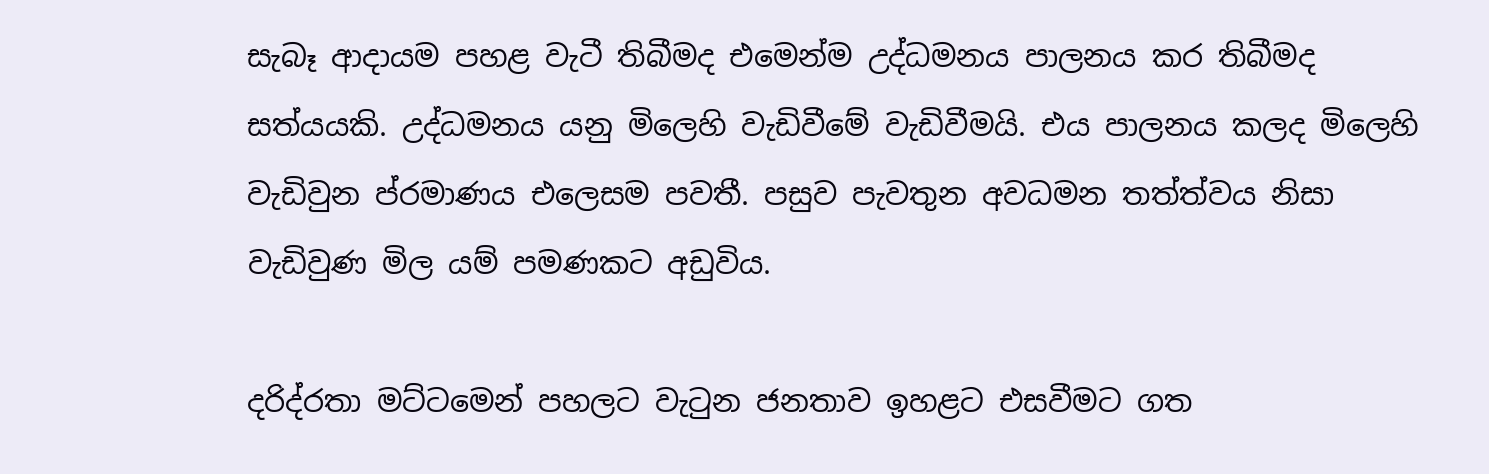සැබෑ ආදායම පහළ වැටී තිබීමද එමෙන්ම උද්ධමනය පාලනය කර තිබීමද සත්යයකි. උද්ධමනය යනු මිලෙහි වැඩිවීමේ වැඩිවීමයි. එය පාලනය කලද මිලෙහි වැඩිවුන ප්රමාණය එලෙසම පවතී. පසුව පැවතුන අවධමන තත්ත්වය නිසා වැඩිවුණ මිල යම් පමණකට අඩුවිය.

දරිද්රතා මට්ටමෙන් පහලට වැටුන ජනතාව ඉහළට එසවීමට ගත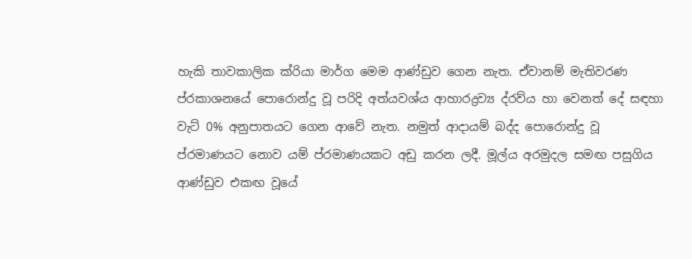හැකි තාවකාලික ක්රියා මාර්ග මෙම ආණ්ඩුව ගෙන නැත. ඒවානම් මැතිවරණ ප්රකාශනයේ පොරොන්දු වූ පරිදි අත්යවශ්ය ආහාරද්‍රව්‍ය ද්රව්ය හා වෙනත් දේ සඳහා වැට් 0% අනුපාතයට ගෙන ආවේ නැත. නමුත් ආදායම් බද්ද පොරොන්දු වූ ප්රමාණයට නොව යම් ප්රමාණයකට අඩු කරන ලදී. මූල්ය අරමුදල සමඟ පසුගිය ආණ්ඩුව එකඟ වූයේ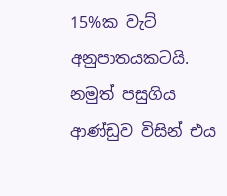15%ක වැට් අනුපාතයකටයි. නමුත් පසුගිය ආණ්ඩුව විසින් එය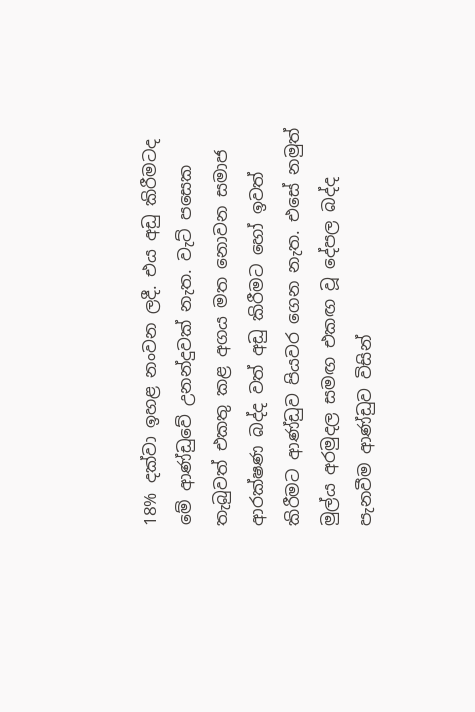18% දක්වා ඉහළ නංවන ලදී. එය අඩු කිරීමටද මේ ආණ්ඩුවේ උනන්දුවක් නැත. වැට් පසෙක තැබුවත් එකතු කළ අගය මත නොවන සමාජ ආරක්ෂණ බද්ද වත් අඩු කිරීමට හෝ ඉවත් කිරීමට ආණ්ඩුව පියවර ගෙන නැත. එසේ නමුත් මුල්ය අරමුදල සමඟ එකඟ වූ දේපල බද්ද පැනවීම ආණ්ඩුව විසින්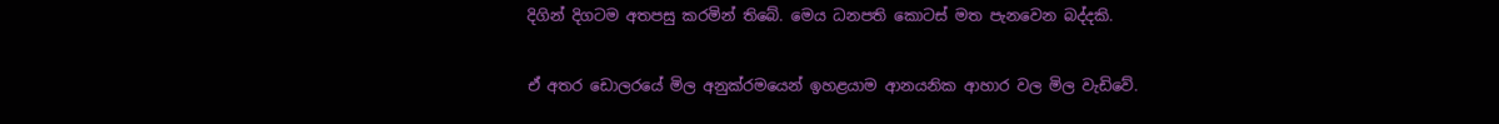දිගින් දිගටම අතපසු කරමින් තිබේ. මෙය ධනපති කොටස් මත පැනවෙන බද්දකි.

ඒ අතර ඩොලරයේ මිල අනුක්රමයෙන් ඉහළයාම ආනයනික ආහාර වල මිල වැඩිවේ.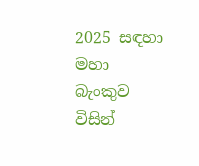2025 සඳහා මහා බැංකුව විසින්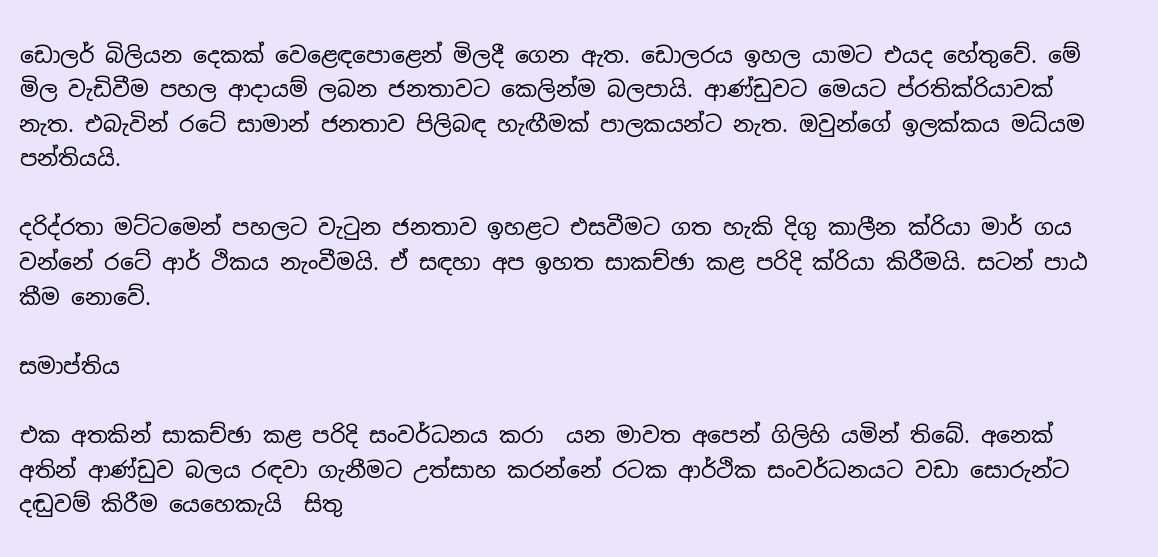ඩොලර් බිලියන දෙකක් වෙළෙඳපොළෙන් මිලදී ගෙන ඇත. ඩොලරය ඉහල යාමට එයද හේතුවේ. මේ මිල වැඩිවීම පහල ආදායම් ලබන ජනතාවට කෙලින්ම බලපායි. ආණ්ඩුවට මෙයට ප්රතික්රියාවක් නැත. එබැවින් රටේ සාමාන් ජනතාව පිලිබඳ හැඟීමක් පාලකයන්ට නැත. ඔවුන්ගේ ඉලක්කය මධ්යම පන්තියයි.

දරිද්රතා මට්ටමෙන් පහලට වැටුන ජනතාව ඉහළට එසවීමට ගත හැකි දිගු කාලීන ක්රියා මාර් ගය වන්නේ රටේ ආර් ථිකය නැංවීමයි. ඒ සඳහා අප ඉහත සාකච්ඡා කළ පරිදි ක්රියා කිරීමයි. සටන් පාඨ කීම නොවේ.

සමාප්තිය

එක අතකින් සාකච්ඡා කළ පරිදි සංවර්ධනය කරා  යන මාවත අපෙන් ගිලිහි යමින් තිබේ. අනෙක් අතින් ආණ්ඩුව බලය රඳවා ගැනීමට උත්සාහ කරන්නේ රටක ආර්ථික සංවර්ධනයට වඩා සොරුන්ට දඬුවම් කිරීම යෙහෙකැයි  සිතු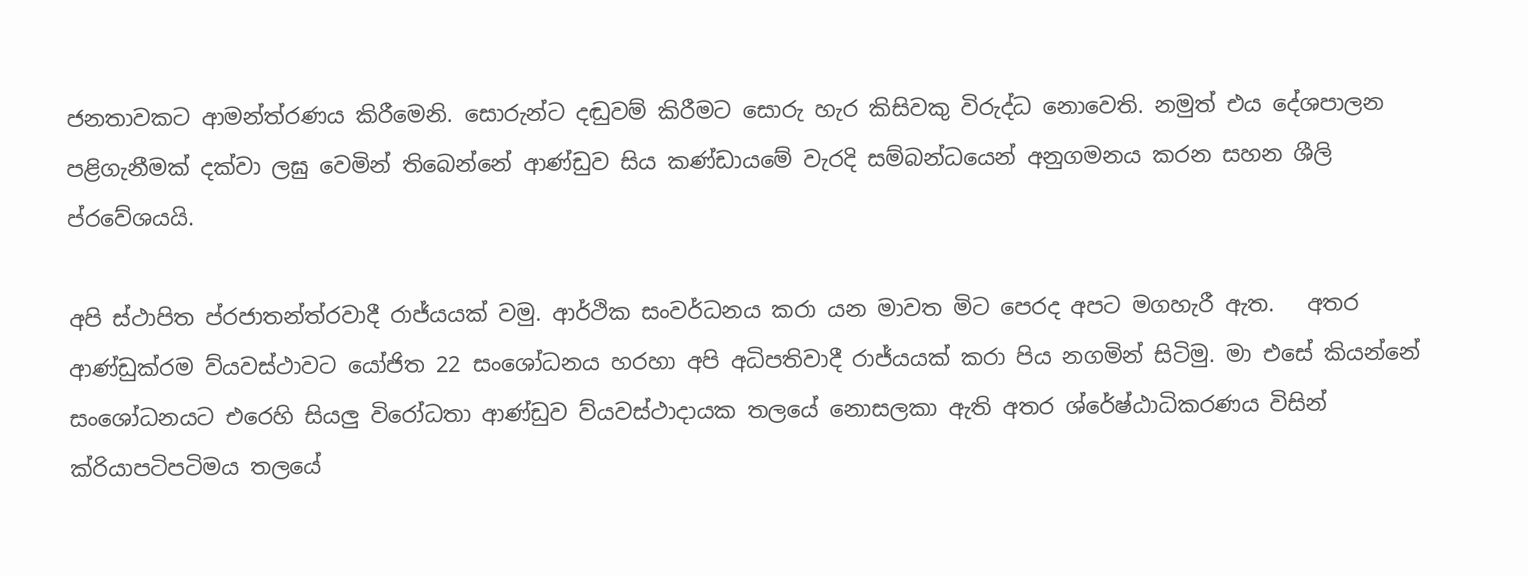ජනතාවකට ආමන්ත්රණය කිරීමෙනි. සොරුන්ට දඬුවම් කිරීමට සොරු හැර කිසිවකු විරුද්ධ නොවෙති. නමුත් එය දේශපාලන පළිගැනීමක් දක්වා ලඝු වෙමින් තිබෙන්නේ ආණ්ඩුව සිය කණ්ඩායමේ වැරදි සම්බන්ධයෙන් අනුගමනය කරන සහන ශීලි ප්රවේශයයි.

අපි ස්ථාපිත ප්රජාතන්ත්රවාදී රාජ්යයක් වමු. ආර්ථික සංවර්ධනය කරා යන මාවත මිට පෙරද අපට මගහැරී ඇත.   අතර ආණ්ඩුක්රම ව්යවස්ථාවට යෝජිත 22 සංශෝධනය හරහා අපි අධිපතිවාදී රාජ්යයක් කරා පිය නගමින් සිටිමු. මා එසේ කියන්නේ සංශෝධනයට එරෙහි සියලු විරෝධතා ආණ්ඩුව ව්යවස්ථාදායක තලයේ නොසලකා ඇති අතර ශ්රේෂ්ඨාධිකරණය විසින් ක්රියාපටිපටිමය තලයේ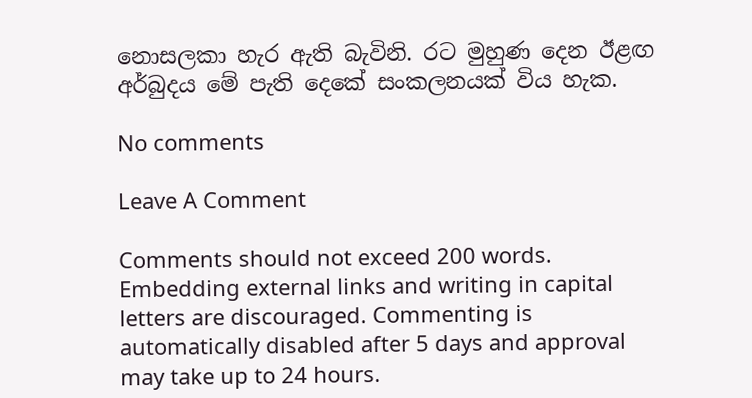නොසලකා හැර ඇති බැවිනි. රට මුහුණ දෙන ඊළඟ අර්බුදය මේ පැති දෙකේ සංකලනයක් විය හැක.

No comments

Leave A Comment

Comments should not exceed 200 words. Embedding external links and writing in capital letters are discouraged. Commenting is automatically disabled after 5 days and approval may take up to 24 hours.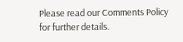Please read our Comments Policy for further details.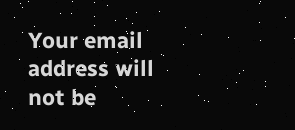Your email address will not be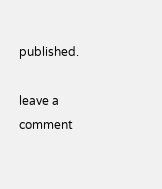published.

leave a comment